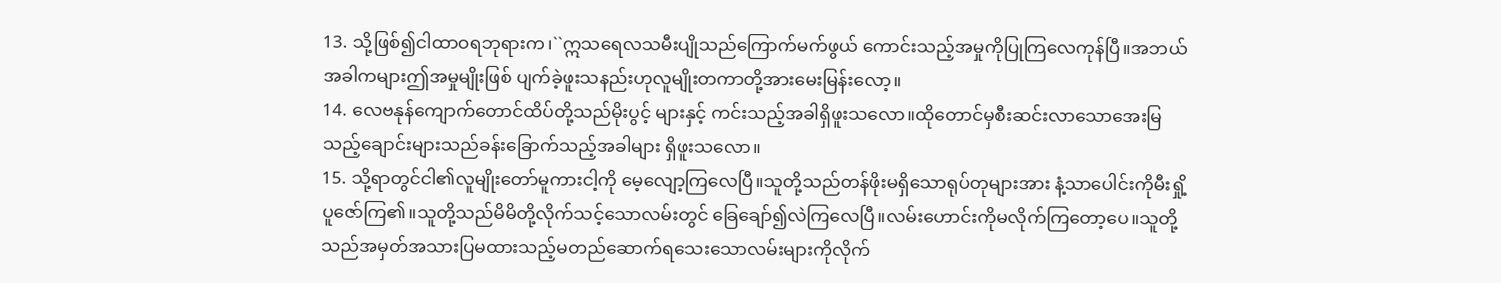13. သို့ဖြစ်၍ငါထာဝရဘုရားက၊``ဣသရေလသမီးပျိုသည်ကြောက်မက်ဖွယ် ကောင်းသည့်အမှုကိုပြုကြလေကုန်ပြီ။အဘယ်အခါကများဤအမှုမျိုးဖြစ် ပျက်ခဲ့ဖူးသနည်းဟုလူမျိုးတကာတို့အားမေးမြန်းလော့။
14. လေဗနုန်ကျောက်တောင်ထိပ်တို့သည်မိုးပွင့် များနှင့် ကင်းသည့်အခါရှိဖူးသလော။ထိုတောင်မှစီးဆင်းလာသောအေးမြသည့်ချောင်းများသည်ခန်းခြောက်သည့်အခါများ ရှိဖူးသလော။
15. သို့ရာတွင်ငါ၏လူမျိုးတော်မူကားငါ့ကို မေ့လျော့ကြလေပြီ။သူတို့သည်တန်ဖိုးမရှိသောရုပ်တုများအား နံ့သာပေါင်းကိုမီးရှို့ပူဇော်ကြ၏။သူတို့သည်မိမိတို့လိုက်သင့်သောလမ်းတွင် ခြေချော်၍လဲကြလေပြီ။လမ်းဟောင်းကိုမလိုက်ကြတော့ပေ။သူတို့သည်အမှတ်အသားပြမထားသည့်မတည်ဆောက်ရသေးသောလမ်းများကိုလိုက်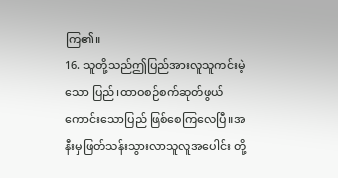ကြ၏။
16. သူတို့သည်ဤပြည်အားလူသူကင်းမဲ့သော ပြည်၊ထာဝစဉ်စက်ဆုတ်ဖွယ်ကောင်းသောပြည် ဖြစ်စေကြလေပြီ။အနီးမှဖြတ်သန်းသွားလာသူလူအပေါင်း တို့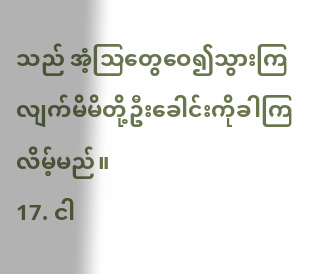သည် အံ့သြတွေဝေ၍သွားကြလျက်မိမိတို့ဦးခေါင်းကိုခါကြလိမ့်မည်။
17. ငါ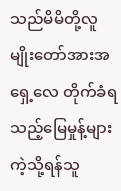သည်မိမိတို့လူမျိုးတော်အားအရှေ့လေ တိုက်ခံရသည့်မြေမှုန့်များကဲ့သို့ရန်သူ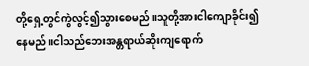တို့ရှေ့တွင်ကွဲလွင့်၍သွားစေမည်။သူတို့အားငါကျောခိုင်း၍နေမည်။ငါသည်ဘေးအန္တရာယ်ဆိုးကျရောက်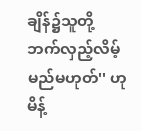ချိန်၌သူတို့ဘက်လှည့်လိမ့်မည်မဟုတ်'' ဟုမိန့်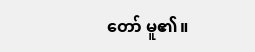တော် မူ၏။